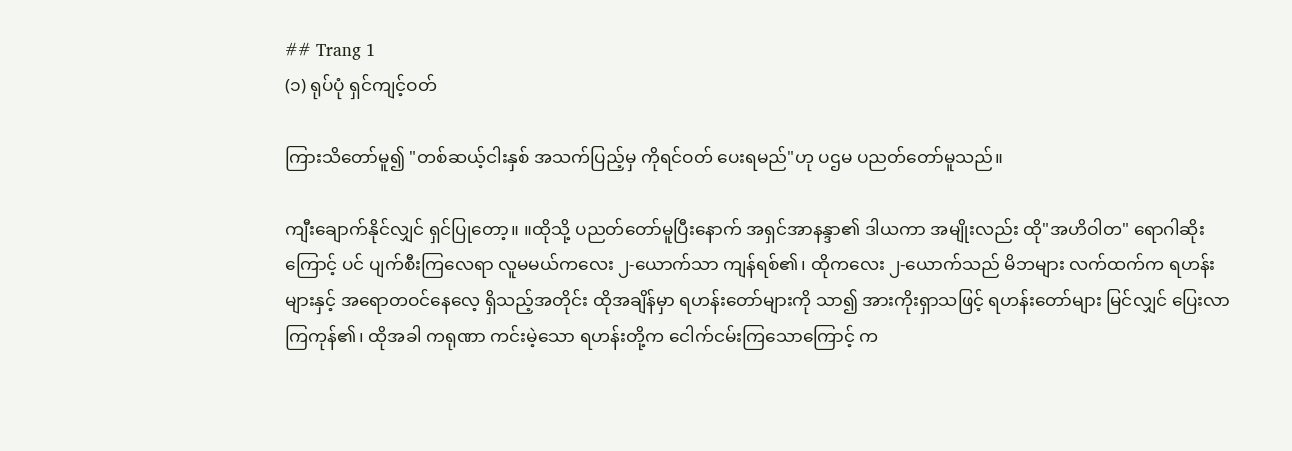## Trang 1
(၁) ရုပ်ပုံ ရှင်ကျင့်ဝတ်

ကြားသိတော်မူ၍ "တစ်ဆယ့်ငါးနှစ် အသက်ပြည့်မှ ကိုရင်ဝတ် ပေးရမည်"ဟု ပဌမ ပညတ်တော်မူသည်။

ကျီးချောက်နိုင်လျှင် ရှင်ပြုတော့။ ။ထိုသို့ ပညတ်တော်မူပြီးနောက် အရှင်အာနန္ဒာ၏ ဒါယကာ အမျိုးလည်း ထို"အဟိဝါတ" ရောဂါဆိုးကြောင့် ပင် ပျက်စီးကြလေရာ လူမမယ်ကလေး ၂-ယောက်သာ ကျန်ရစ်၏၊ ထိုကလေး ၂-ယောက်သည် မိဘများ လက်ထက်က ရဟန်းများနှင့် အရောတဝင်နေလေ့ ရှိသည့်အတိုင်း ထိုအချိန်မှာ ရဟန်းတော်များကို သာ၍ အားကိုးရှာသဖြင့် ရဟန်းတော်များ မြင်လျှင် ပြေးလာကြကုန်၏၊ ထိုအခါ ကရုဏာ ကင်းမဲ့သော ရဟန်းတို့က ငေါက်ငမ်းကြသောကြောင့် က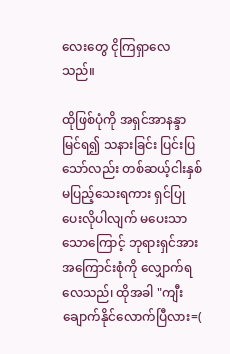လေးတွေ ငိုကြရှာလေသည်။

ထိုဖြစ်ပုံကို အရှင်အာနန္ဒာ မြင်ရ၍ သနားခြင်း ပြင်းပြသော်လည်း တစ်ဆယ့်ငါးနှစ် မပြည့်သေးရကား ရှင်ပြုပေးလိုပါလျက် မပေးသာသောကြောင့် ဘုရားရှင်အား အကြောင်းစုံကို လျှောက်ရလေသည်၊ ထိုအခါ "ကျီးချောက်နိုင်လောက်ပြီလား=(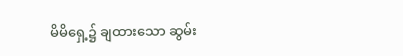မိမိရှေ့၌ ချထားသော ဆွမ်း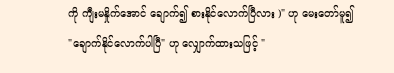ကို ကျီးမနှိုက်အောင် ချောက်၍ စားနိုင်လောက်ပြီလား )" ဟု မေးတော်မူ၍ "ချောက်နိုင်လောက်ပါပြီ" ဟု လျှောက်ထားသဖြင့် "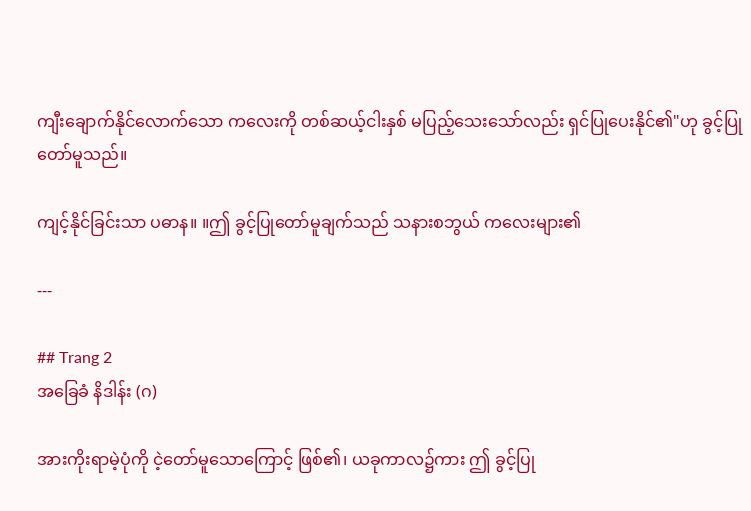ကျီးချောက်နိုင်လောက်သော ကလေးကို တစ်ဆယ့်ငါးနှစ် မပြည့်သေးသော်လည်း ရှင်ပြုပေးနိုင်၏"ဟု ခွင့်ပြုတော်မူသည်။

ကျင့်နိုင်ခြင်းသာ ပဓာန။ ။ဤ ခွင့်ပြုတော်မူချက်သည် သနားစဘွယ် ကလေးများ၏

---

## Trang 2
အခြေခံ နိဒါန်း (ဂ)

အားကိုးရာမဲ့ပုံကို ငဲ့တော်မူသောကြောင့် ဖြစ်၏၊ ယခုကာလ၌ကား ဤ ခွင့်ပြု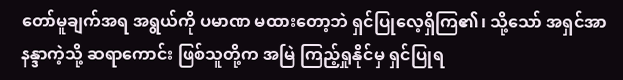တော်မူချက်အရ အရွယ်ကို ပမာဏ မထားတော့ဘဲ ရှင်ပြုလေ့ရှိကြ၏၊ သို့သော် အရှင်အာနန္ဒာကဲ့သို့ ဆရာကောင်း ဖြစ်သူတို့က အမြဲ ကြည့်ရှုနိုင်မှ ရှင်ပြုရ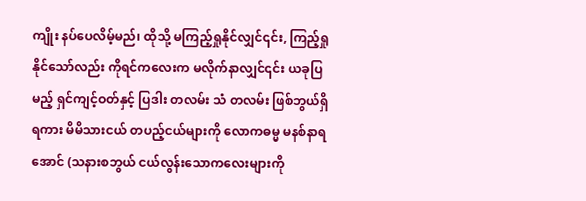ကျိုး နပ်ပေလိမ့်မည်၊ ထိုသို့ မကြည့်ရှုနိုင်လျှင်၎င်း, ကြည့်ရှုနိုင်သော်လည်း ကိုရင်ကလေးက မလိုက်နာလျှင်၎င်း ယခုပြမည့် ရှင်ကျင့်ဝတ်နှင့် ပြဒါး တလမ်း သံ တလမ်း ဖြစ်ဘွယ်ရှိရကား မိမိသားငယ် တပည့်ငယ်များကို လောကဓမ္မ မနစ်နာရအောင် (သနားစဘွယ် ငယ်လွန်းသောကလေးများကို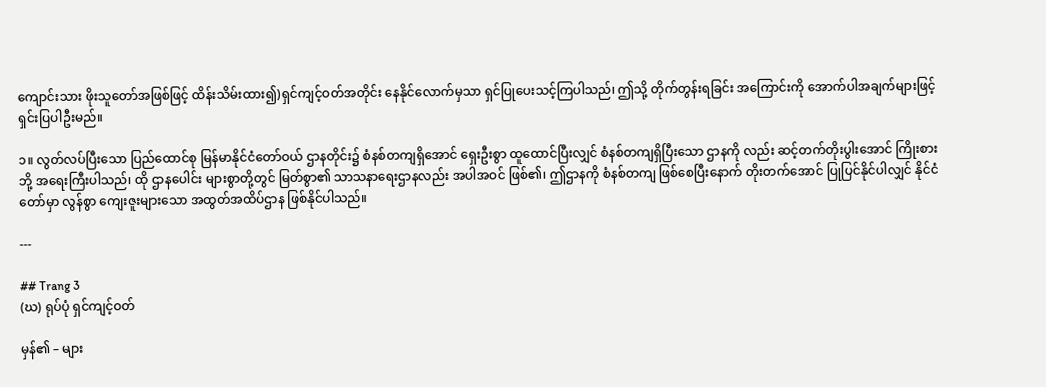ကျောင်းသား ဖိုးသူတော်အဖြစ်ဖြင့် ထိန်းသိမ်းထား၍)ရှင်ကျင့်ဝတ်အတိုင်း နေနိုင်လောက်မှသာ ရှင်ပြုပေးသင့်ကြပါသည်၊ ဤသို့ တိုက်တွန်းရခြင်း အကြောင်းကို အောက်ပါအချက်များဖြင့် ရှင်းပြပါဦးမည်။

၁။ လွတ်လပ်ပြီးသော ပြည်ထောင်စု မြန်မာနိုင်ငံတော်ဝယ် ဌာနတိုင်း၌ စံနစ်တကျရှိအောင် ရှေးဦးစွာ ထူထောင်ပြီးလျှင် စံနစ်တကျရှိပြီးသော ဌာနကို လည်း ဆင့်တက်တိုးပွါးအောင် ကြိုးစားဘို့ အရေးကြီးပါသည်၊ ထို ဌာနပေါင်း များစွာတို့တွင် မြတ်စွာ၏ သာသနာရေးဌာနလည်း အပါအဝင် ဖြစ်၏၊ ဤဌာနကို စံနစ်တကျ ဖြစ်စေပြီးနောက် တိုးတက်အောင် ပြုပြင်နိုင်ပါလျှင် နိုင်ငံတော်မှာ လွန်စွာ ကျေးဇူးများသော အထွတ်အထိပ်ဌာန ဖြစ်နိုင်ပါသည်။

---

## Trang 3
(ဃ) ရုပ်ပုံ ရှင်ကျင့်ဝတ်

မှန်၏ – များ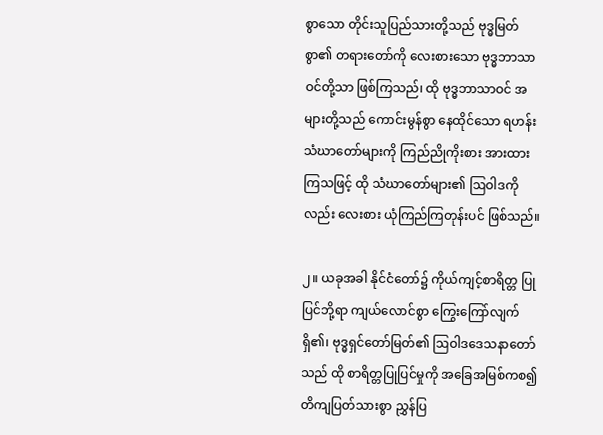စွာသော တိုင်းသူပြည်သားတို့သည် ဗုဒ္ဓမြတ်စွာ၏ တရားတော်ကို လေးစားသော ဗုဒ္ဓဘာသာဝင်တို့သာ ဖြစ်ကြသည်၊ ထို ဗုဒ္ဓဘာသာဝင် အများတို့သည် ကောင်းမွန်စွာ နေထိုင်သော ရဟန်းသံဃာတော်များကို ကြည်ညိုကိုးစား အားထားကြသဖြင့် ထို သံဃာတော်များ၏ ဩဝါဒကိုလည်း လေးစား ယုံကြည်ကြတုန်းပင် ဖြစ်သည်။

၂။ ယခုအခါ နိုင်ငံတော်၌ ကိုယ်ကျင့်စာရိတ္တ ပြုပြင်ဘို့ရာ ကျယ်လောင်စွာ ကြွေးကြော်လျက်ရှိ၏၊ ဗုဒ္ဓရှင်တော်မြတ်၏ ဩဝါဒဒေသနာတော်သည် ထို စာရိတ္တပြုပြင်မှုကို အခြေအမြစ်ကစ၍ တိကျပြတ်သားစွာ ညွှန်ပြ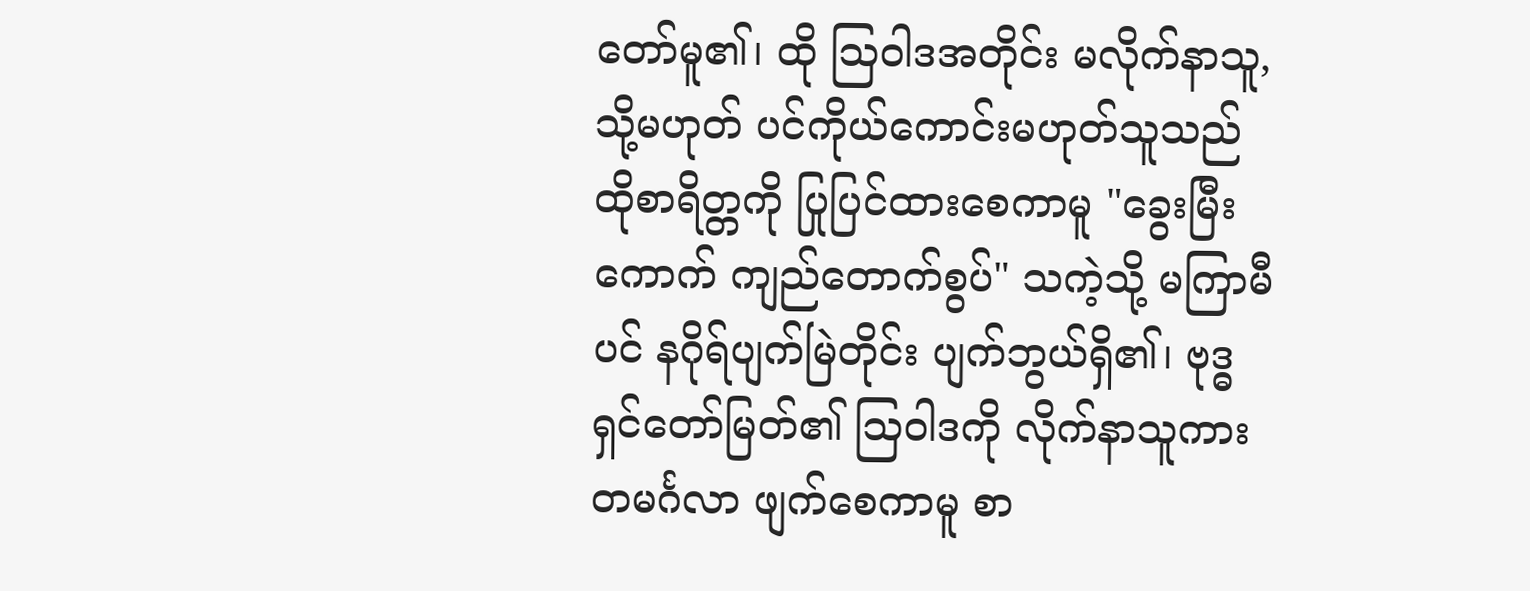တော်မူ၏၊ ထို ဩဝါဒအတိုင်း မလိုက်နာသူ, သို့မဟုတ် ပင်ကိုယ်ကောင်းမဟုတ်သူသည် ထိုစာရိတ္တကို ပြုပြင်ထားစေကာမူ "ခွေးမြီးကောက် ကျည်တောက်စွပ်" သကဲ့သို့ မကြာမီပင် နဂိုရ်ပျက်မြဲတိုင်း ပျက်ဘွယ်ရှိ၏၊ ဗုဒ္ဓရှင်တော်မြတ်၏ ဩဝါဒကို လိုက်နာသူကား တမင်္ဂလာ ဖျက်စေကာမူ စာ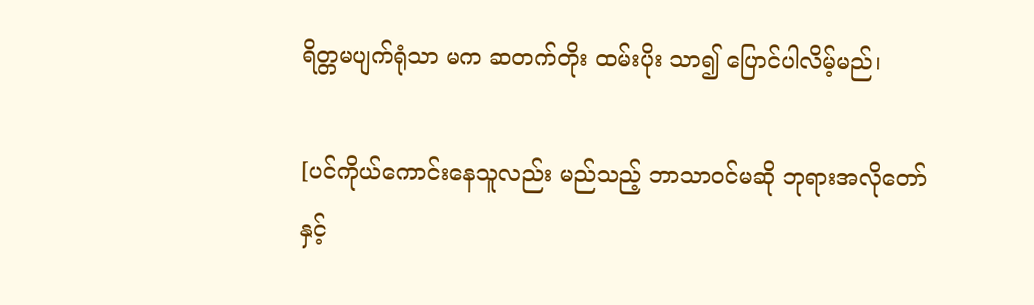ရိတ္တမပျက်ရုံသာ မက ဆတက်တိုး ထမ်းပိုး သာ၍ ပြောင်ပါလိမ့်မည်၊

[ပင်ကိုယ်ကောင်းနေသူလည်း မည်သည့် ဘာသာဝင်မဆို ဘုရားအလိုတော်နှင့်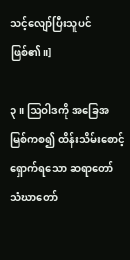သင့်လျော်ပြီးသူပင် ဖြစ်၏။]

၃။ ဩဝါဒကို အခြေအမြစ်ကစ၍ ထိန်းသိမ်းစောင့်ရှောက်ရသော ဆရာတော် သံဃာတော်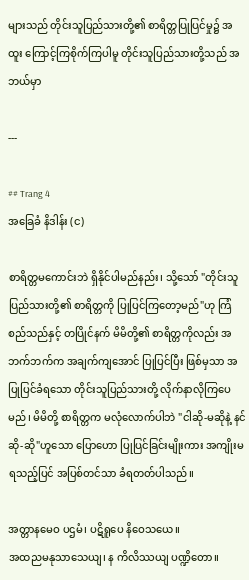များသည် တိုင်းသူပြည်သားတို့၏ စာရိတ္တပြုပြင်မှု၌ အထူး ကြောင့်ကြစိုက်ကြပါမူ တိုင်းသူပြည်သားတို့သည် အဘယ်မှာ

---

## Trang 4
အခြေခံ နိဒါန်း (င)

စာရိတ္တမကောင်းဘဲ ရှိနိုင်ပါမည်နည်း၊ သို့သော် "တိုင်းသူပြည်သားတို့၏ စာရိတ္တကို ပြုပြင်ကြတော့မည်"ဟု ကြံစည်သည်နှင့် တပြိုင်နက် မိမိတို့၏ စာရိတ္တကိုလည်း အဘက်ဘက်က အချက်ကျအောင် ပြုပြင်ပြီး ဖြစ်မှသာ အပြုပြင်ခံရသော တိုင်းသူပြည်သားတို့ လိုက်နာလိုကြပေမည်၊ မိမိတို့ စာရိတ္တက မလုံလောက်ပါဘဲ "ငါဆို-မဆိုနဲ့ နင်ဆို-ဆို"ဟူသော ပြောဟော ပြုပြင်ခြင်းမျိုးကား အကျိုးမရသည့်ပြင် အပြစ်တင်သာ ခံရတတ်ပါသည်။

အတ္တာနမေဝ ပဌမံ၊ ပဋိရူပေ နိဝေသယေ။
အထညမနုသာသေယျ၊ န ကိလိဿယျ ပဏ္ဍိတော။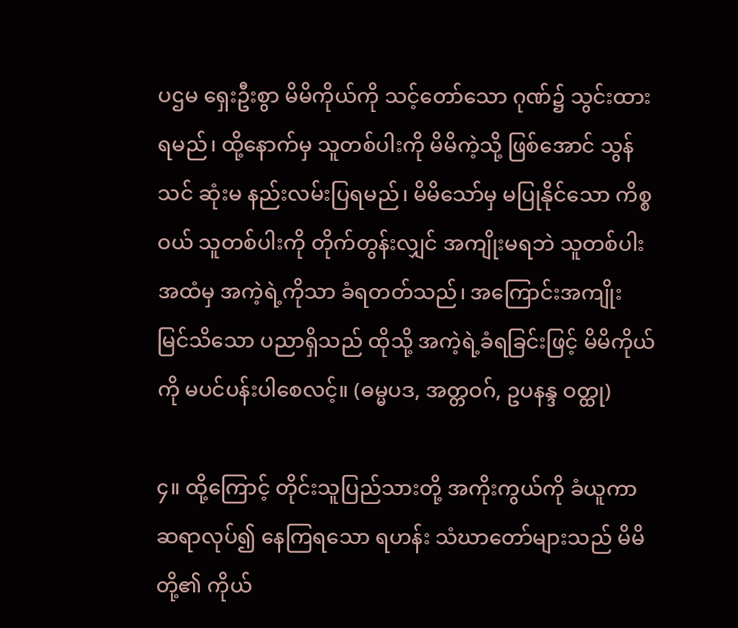ပဌမ ရှေးဦးစွာ မိမိကိုယ်ကို သင့်တော်သော ဂုဏ်၌ သွင်းထားရမည်၊ ထို့နောက်မှ သူတစ်ပါးကို မိမိကဲ့သို့ ဖြစ်အောင် သွန်သင် ဆုံးမ နည်းလမ်းပြရမည်၊ မိမိသော်မှ မပြုနိုင်သော ကိစ္စဝယ် သူတစ်ပါးကို တိုက်တွန်းလျှင် အကျိုးမရဘဲ သူတစ်ပါးအထံမှ အကဲ့ရဲ့ကိုသာ ခံရတတ်သည်၊ အကြောင်းအကျိုး မြင်သိသော ပညာရှိသည် ထိုသို့ အကဲ့ရဲ့ခံရခြင်းဖြင့် မိမိကိုယ်ကို မပင်ပန်းပါစေလင့်။ (ဓမ္မပဒ, အတ္တဝဂ်, ဥပနန္ဒ ဝတ္ထု)

၄။ ထို့ကြောင့် တိုင်းသူပြည်သားတို့ အကိုးကွယ်ကို ခံယူကာ ဆရာလုပ်၍ နေကြရသော ရဟန်း သံဃာတော်များသည် မိမိတို့၏ ကိုယ်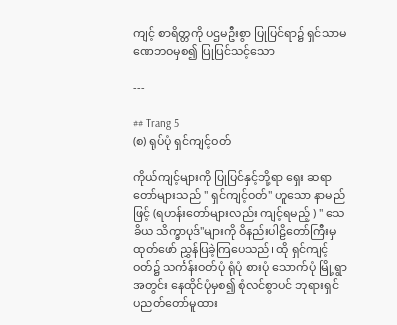ကျင့် စာရိတ္တကို ပဌမဦးစွာ ပြုပြင်ရာ၌ ရှင်သာမဏေဘဝမှစ၍ ပြုပြင်သင့်သော

---

## Trang 5
(စ) ရုပ်ပုံ ရှင်ကျင့်ဝတ်

ကိုယ်ကျင့်များကို ပြုပြင်နှင့်ဘို့ရာ ရှေး ဆရာတော်များသည် " ရှင်ကျင့်ဝတ်" ဟူသော နာမည်ဖြင့် (ရဟန်းတော်များလည်း ကျင့်ရမည့် ) " သေခိယ သိက္ခာပုဒ်"များကို ဝိနည်းပါဠိတော်ကြီးမှ ထုတ်ဖော် ညွှန်ပြခဲ့ကြပေသည်၊ ထို ရှင်ကျင့်ဝတ်၌ သင်္ကန်းဝတ်ပုံ ရုံပုံ စားပုံ သောက်ပုံ မြို့ရွာအတွင်း နေထိုင်ပုံမှစ၍ စုံလင်စွာပင် ဘုရားရှင် ပညတ်တော်မူထား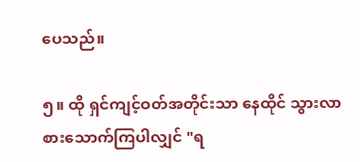ပေသည်။

၅။ ထို ရှင်ကျင့်ဝတ်အတိုင်းသာ နေထိုင် သွားလာ စားသောက်ကြပါလျှင် "ရ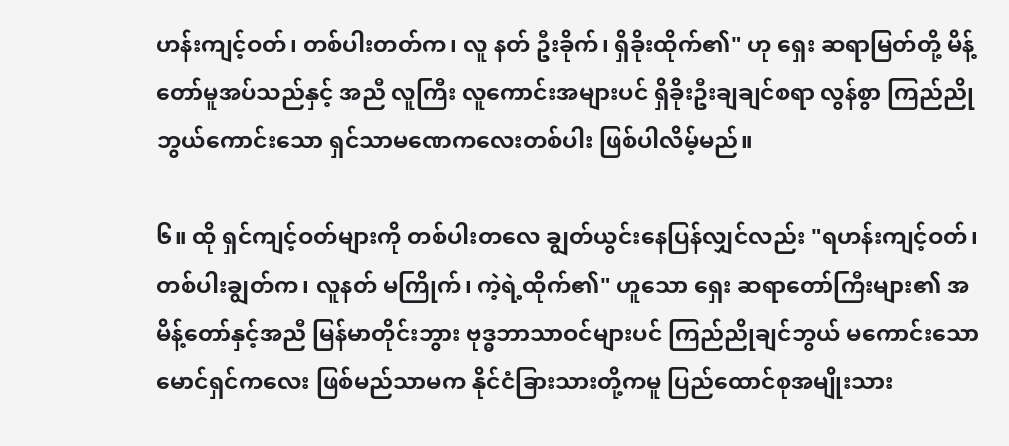ဟန်းကျင့်ဝတ်၊ တစ်ပါးတတ်က၊ လူ နတ် ဦးခိုက်၊ ရှိခိုးထိုက်၏" ဟု ရှေး ဆရာမြတ်တို့ မိန့်တော်မူအပ်သည်နှင့် အညီ လူကြီး လူကောင်းအများပင် ရှိခိုးဦးချချင်စရာ လွန်စွာ ကြည်ညိုဘွယ်ကောင်းသော ရှင်သာမဏေကလေးတစ်ပါး ဖြစ်ပါလိမ့်မည်။

၆။ ထို ရှင်ကျင့်ဝတ်များကို တစ်ပါးတလေ ချွတ်ယွင်းနေပြန်လျှင်လည်း "ရဟန်းကျင့်ဝတ်၊ တစ်ပါးချွတ်က၊ လူနတ် မကြိုက်၊ ကဲ့ရဲ့ထိုက်၏" ဟူသော ရှေး ဆရာတော်ကြီးများ၏ အမိန့်တော်နှင့်အညီ မြန်မာတိုင်းဘွား ဗုဒ္ဓဘာသာဝင်များပင် ကြည်ညိုချင်ဘွယ် မကောင်းသော မောင်ရှင်ကလေး ဖြစ်မည်သာမက နိုင်ငံခြားသားတို့ကမူ ပြည်ထောင်စုအမျိုးသား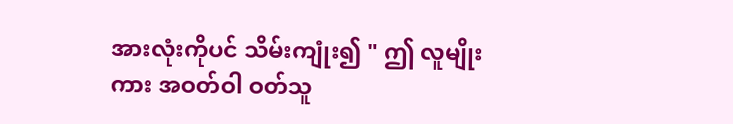အားလုံးကိုပင် သိမ်းကျုံး၍ " ဤ လူမျိုးကား အဝတ်ဝါ ဝတ်သူ